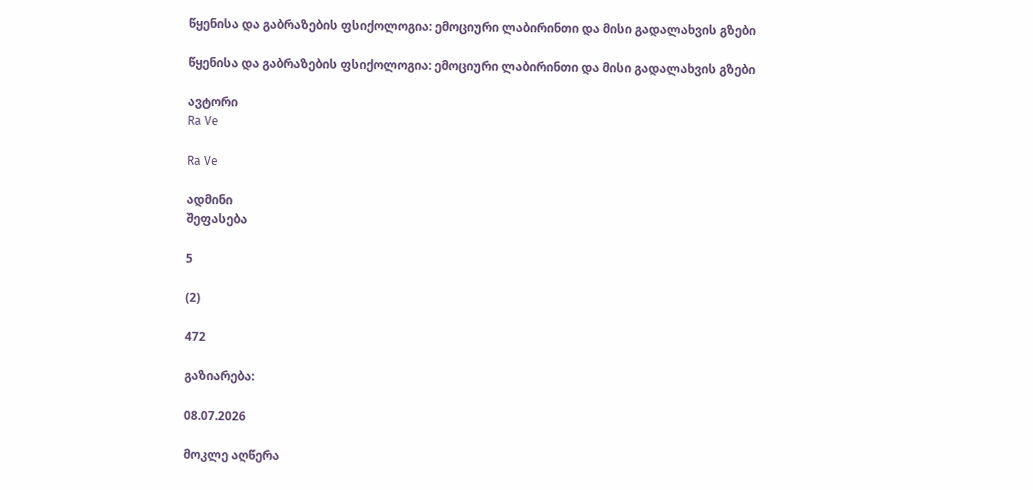წყენისა და გაბრაზების ფსიქოლოგია: ემოციური ლაბირინთი და მისი გადალახვის გზები

წყენისა და გაბრაზების ფსიქოლოგია: ემოციური ლაბირინთი და მისი გადალახვის გზები

ავტორი
Ra Ve

Ra Ve

ადმინი
შეფასება

5

(2)

472

გაზიარება:

08.07.2026

მოკლე აღწერა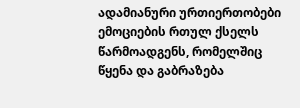ადამიანური ურთიერთობები ემოციების რთულ ქსელს წარმოადგენს, რომელშიც წყენა და გაბრაზება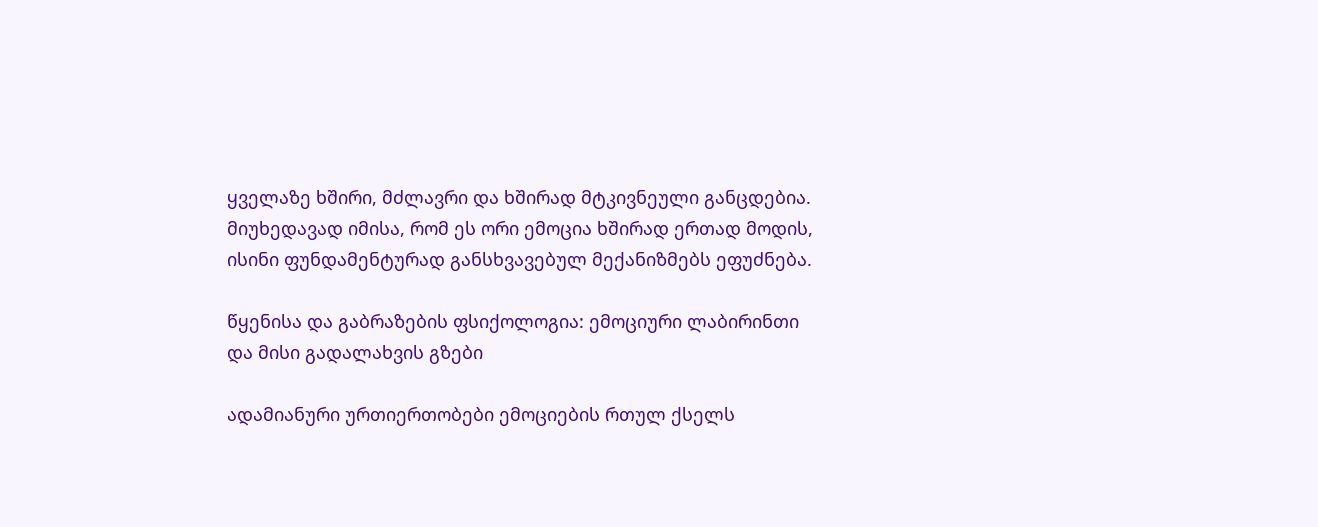ყველაზე ხშირი, მძლავრი და ხშირად მტკივნეული განცდებია. მიუხედავად იმისა, რომ ეს ორი ემოცია ხშირად ერთად მოდის, ისინი ფუნდამენტურად განსხვავებულ მექანიზმებს ეფუძნება.

წყენისა და გაბრაზების ფსიქოლოგია: ემოციური ლაბირინთი და მისი გადალახვის გზები

ადამიანური ურთიერთობები ემოციების რთულ ქსელს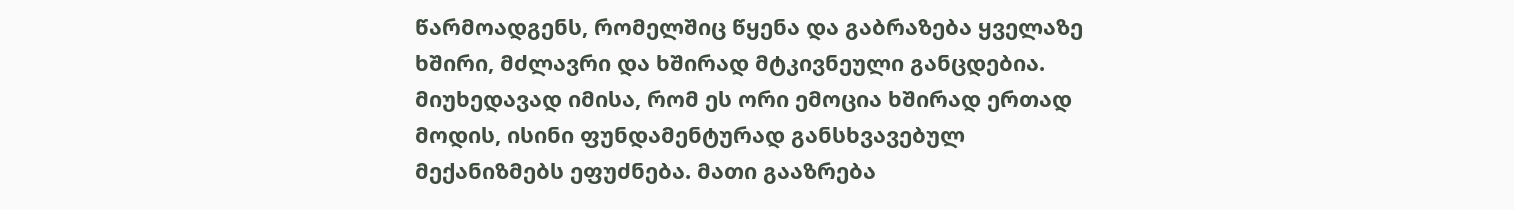წარმოადგენს, რომელშიც წყენა და გაბრაზება ყველაზე ხშირი, მძლავრი და ხშირად მტკივნეული განცდებია. მიუხედავად იმისა, რომ ეს ორი ემოცია ხშირად ერთად მოდის, ისინი ფუნდამენტურად განსხვავებულ მექანიზმებს ეფუძნება. მათი გააზრება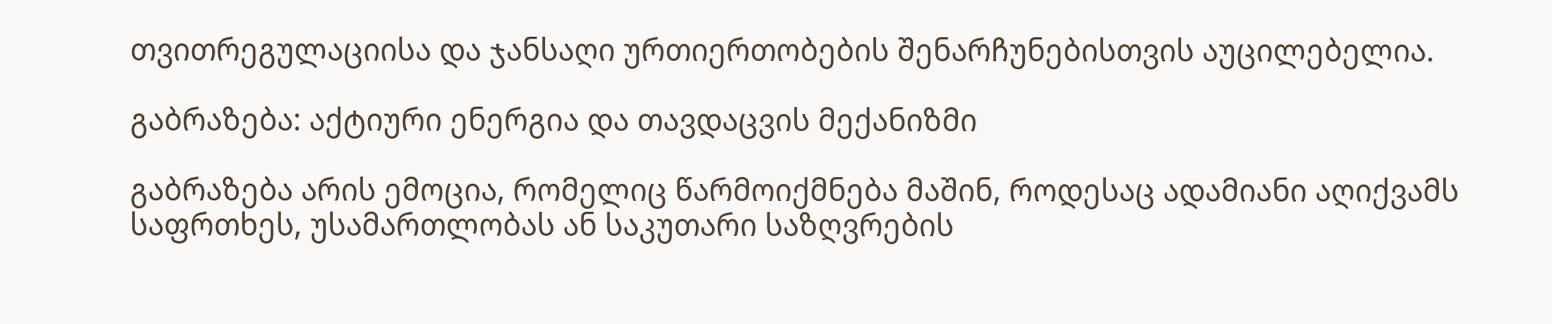თვითრეგულაციისა და ჯანსაღი ურთიერთობების შენარჩუნებისთვის აუცილებელია.

გაბრაზება: აქტიური ენერგია და თავდაცვის მექანიზმი

გაბრაზება არის ემოცია, რომელიც წარმოიქმნება მაშინ, როდესაც ადამიანი აღიქვამს საფრთხეს, უსამართლობას ან საკუთარი საზღვრების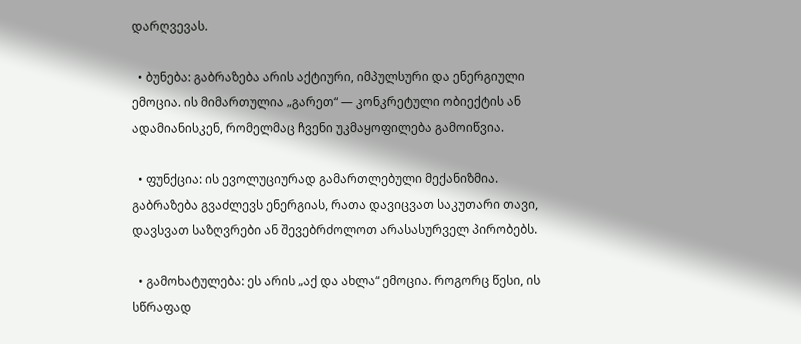დარღვევას.

  • ბუნება: გაბრაზება არის აქტიური, იმპულსური და ენერგიული ემოცია. ის მიმართულია „გარეთ“ — კონკრეტული ობიექტის ან ადამიანისკენ, რომელმაც ჩვენი უკმაყოფილება გამოიწვია.

  • ფუნქცია: ის ევოლუციურად გამართლებული მექანიზმია. გაბრაზება გვაძლევს ენერგიას, რათა დავიცვათ საკუთარი თავი, დავსვათ საზღვრები ან შევებრძოლოთ არასასურველ პირობებს.

  • გამოხატულება: ეს არის „აქ და ახლა“ ემოცია. როგორც წესი, ის სწრაფად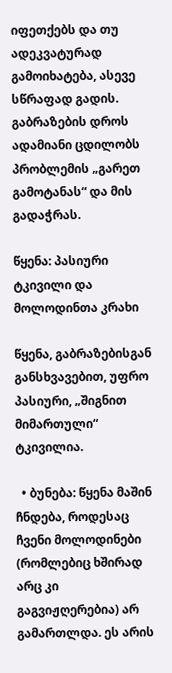იფეთქებს და თუ ადეკვატურად გამოიხატება, ასევე სწრაფად გადის. გაბრაზების დროს ადამიანი ცდილობს პრობლემის „გარეთ გამოტანას“ და მის გადაჭრას.

წყენა: პასიური ტკივილი და მოლოდინთა კრახი

წყენა, გაბრაზებისგან განსხვავებით, უფრო პასიური, „შიგნით მიმართული“ ტკივილია.

  • ბუნება: წყენა მაშინ ჩნდება, როდესაც ჩვენი მოლოდინები (რომლებიც ხშირად არც კი გაგვიჟღერებია) არ გამართლდა. ეს არის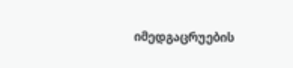იმედგაცრუების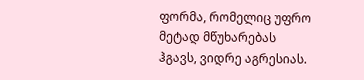ფორმა, რომელიც უფრო მეტად მწუხარებას ჰგავს, ვიდრე აგრესიას.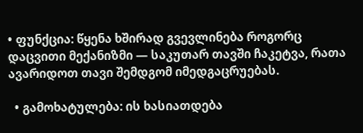• ფუნქცია: წყენა ხშირად გვევლინება როგორც დაცვითი მექანიზმი — საკუთარ თავში ჩაკეტვა, რათა ავარიდოთ თავი შემდგომ იმედგაცრუებას.

  • გამოხატულება: ის ხასიათდება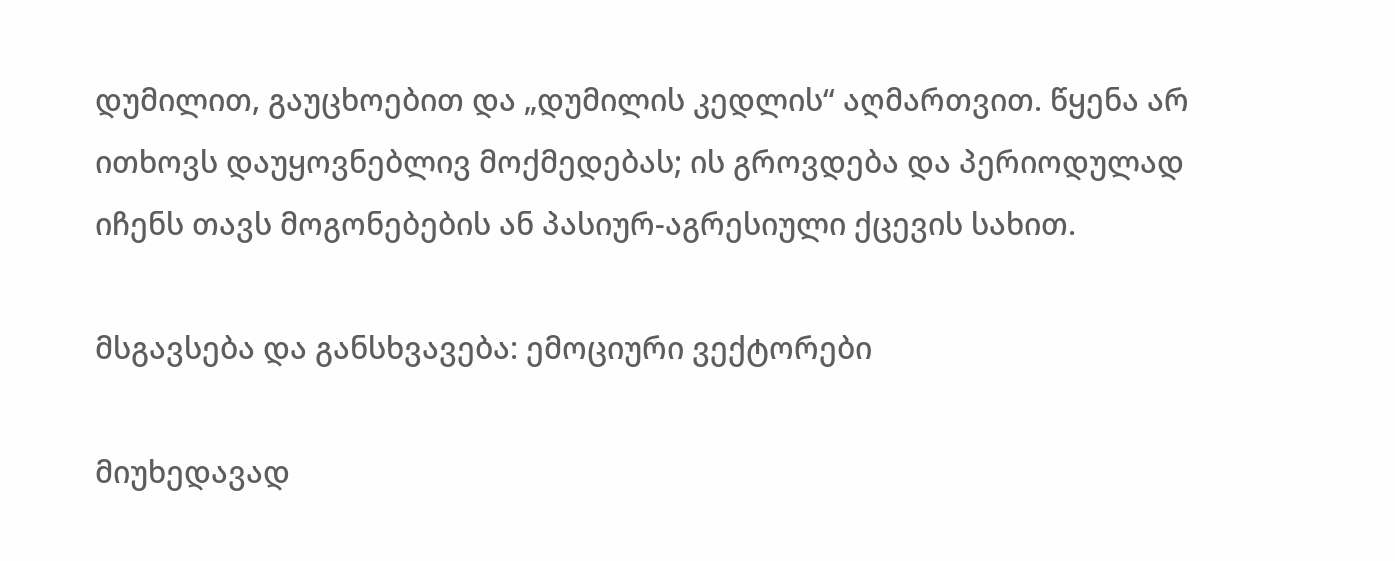დუმილით, გაუცხოებით და „დუმილის კედლის“ აღმართვით. წყენა არ ითხოვს დაუყოვნებლივ მოქმედებას; ის გროვდება და პერიოდულად იჩენს თავს მოგონებების ან პასიურ-აგრესიული ქცევის სახით.

მსგავსება და განსხვავება: ემოციური ვექტორები

მიუხედავად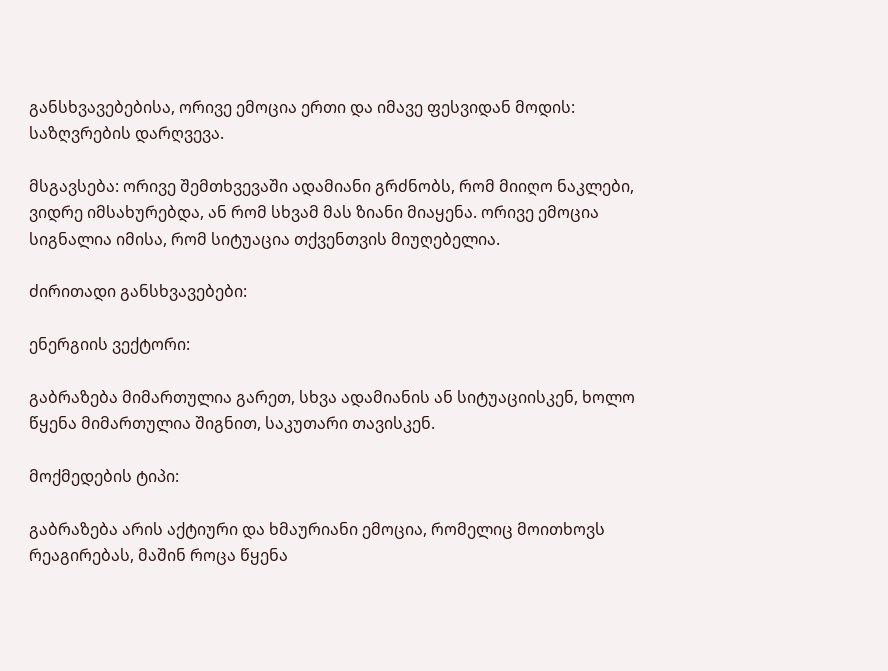განსხვავებებისა, ორივე ემოცია ერთი და იმავე ფესვიდან მოდის: საზღვრების დარღვევა.

მსგავსება: ორივე შემთხვევაში ადამიანი გრძნობს, რომ მიიღო ნაკლები, ვიდრე იმსახურებდა, ან რომ სხვამ მას ზიანი მიაყენა. ორივე ემოცია სიგნალია იმისა, რომ სიტუაცია თქვენთვის მიუღებელია.

ძირითადი განსხვავებები:

ენერგიის ვექტორი:

გაბრაზება მიმართულია გარეთ, სხვა ადამიანის ან სიტუაციისკენ, ხოლო წყენა მიმართულია შიგნით, საკუთარი თავისკენ.

მოქმედების ტიპი:

გაბრაზება არის აქტიური და ხმაურიანი ემოცია, რომელიც მოითხოვს რეაგირებას, მაშინ როცა წყენა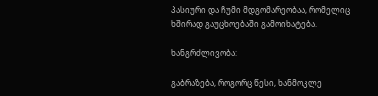პასიური და ჩუმი მდგომარეობაა, რომელიც ხშირად გაუცხოებაში გამოიხატება.

ხანგრძლივობა:

გაბრაზება, როგორც წესი, ხანმოკლე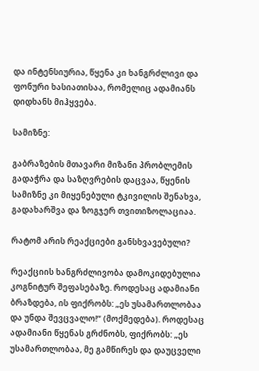და ინტენსიურია, წყენა კი ხანგრძლივი და ფონური ხასიათისაა, რომელიც ადამიანს დიდხანს მიჰყვება.

სამიზნე:

გაბრაზების მთავარი მიზანი პრობლემის გადაჭრა და საზღვრების დაცვაა, წყენის სამიზნე კი მიყენებული ტკივილის შენახვა, გადახარშვა და ზოგჯერ თვითიზოლაციაა.

რატომ არის რეაქციები განსხვავებული?

რეაქციის ხანგრძლივობა დამოკიდებულია კოგნიტურ შეფასებაზე. როდესაც ადამიანი ბრაზდება, ის ფიქრობს: „ეს უსამართლობაა და უნდა შევცვალო!“ (მოქმედება). როდესაც ადამიანი წყენას გრძნობს, ფიქრობს: „ეს უსამართლობაა, მე გამწირეს და დაუცველი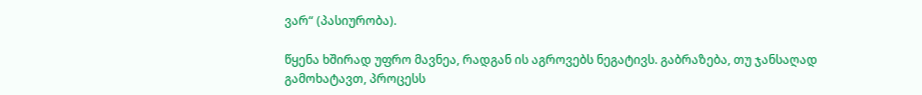ვარ“ (პასიურობა).

წყენა ხშირად უფრო მავნეა, რადგან ის აგროვებს ნეგატივს. გაბრაზება, თუ ჯანსაღად გამოხატავთ, პროცესს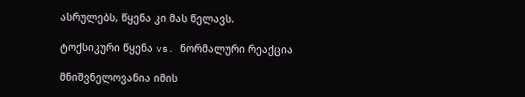ასრულებს, წყენა კი მას წელავს.

ტოქსიკური წყენა vs. ნორმალური რეაქცია

მნიშვნელოვანია იმის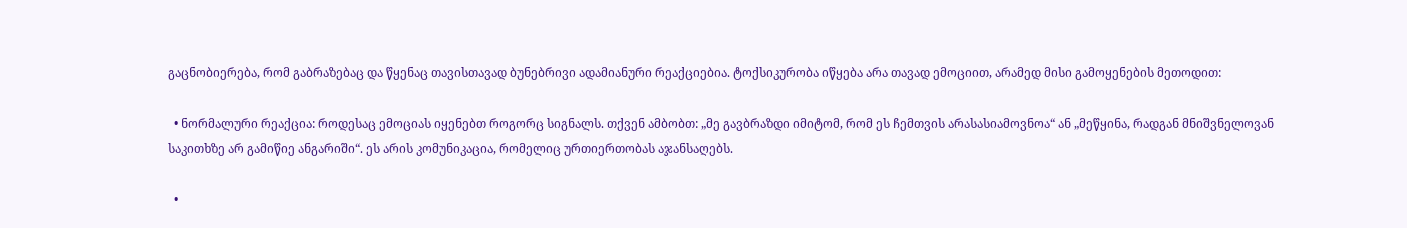გაცნობიერება, რომ გაბრაზებაც და წყენაც თავისთავად ბუნებრივი ადამიანური რეაქციებია. ტოქსიკურობა იწყება არა თავად ემოციით, არამედ მისი გამოყენების მეთოდით:

  • ნორმალური რეაქცია: როდესაც ემოციას იყენებთ როგორც სიგნალს. თქვენ ამბობთ: „მე გავბრაზდი იმიტომ, რომ ეს ჩემთვის არასასიამოვნოა“ ან „მეწყინა, რადგან მნიშვნელოვან საკითხზე არ გამიწიე ანგარიში“. ეს არის კომუნიკაცია, რომელიც ურთიერთობას აჯანსაღებს.

  •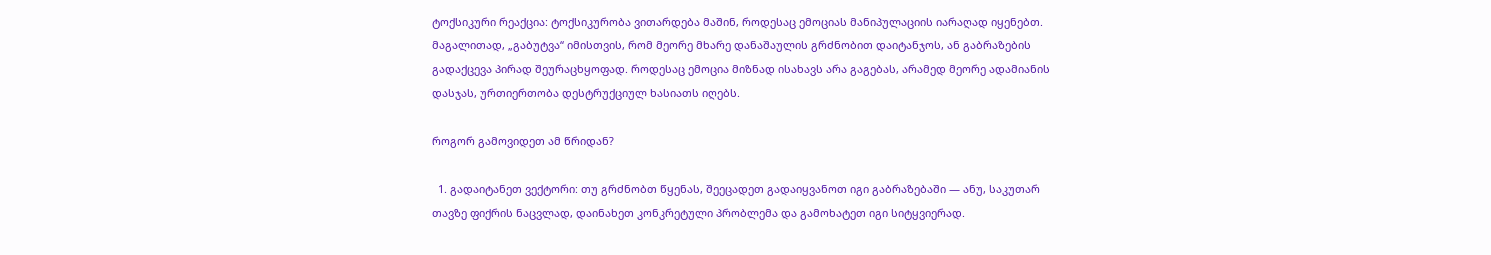ტოქსიკური რეაქცია: ტოქსიკურობა ვითარდება მაშინ, როდესაც ემოციას მანიპულაციის იარაღად იყენებთ. მაგალითად, „გაბუტვა“ იმისთვის, რომ მეორე მხარე დანაშაულის გრძნობით დაიტანჯოს, ან გაბრაზების გადაქცევა პირად შეურაცხყოფად. როდესაც ემოცია მიზნად ისახავს არა გაგებას, არამედ მეორე ადამიანის დასჯას, ურთიერთობა დესტრუქციულ ხასიათს იღებს.

როგორ გამოვიდეთ ამ წრიდან?

  1. გადაიტანეთ ვექტორი: თუ გრძნობთ წყენას, შეეცადეთ გადაიყვანოთ იგი გაბრაზებაში — ანუ, საკუთარ თავზე ფიქრის ნაცვლად, დაინახეთ კონკრეტული პრობლემა და გამოხატეთ იგი სიტყვიერად.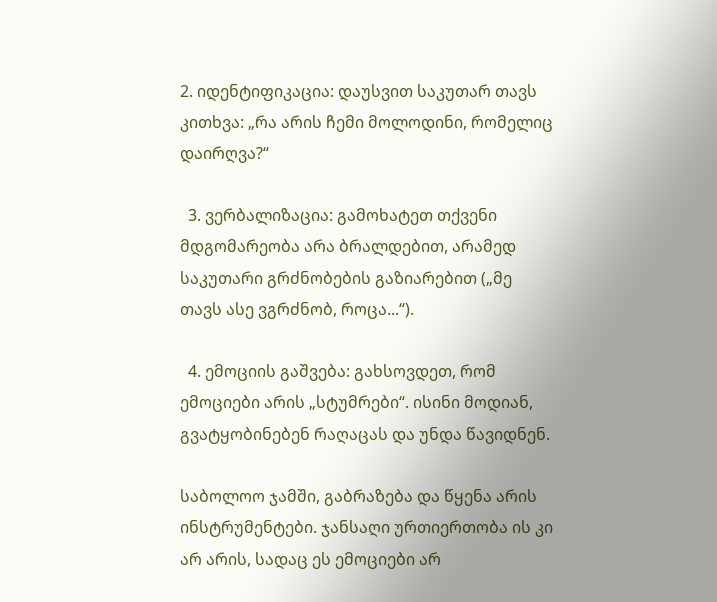2. იდენტიფიკაცია: დაუსვით საკუთარ თავს კითხვა: „რა არის ჩემი მოლოდინი, რომელიც დაირღვა?“

  3. ვერბალიზაცია: გამოხატეთ თქვენი მდგომარეობა არა ბრალდებით, არამედ საკუთარი გრძნობების გაზიარებით („მე თავს ასე ვგრძნობ, როცა...“).

  4. ემოციის გაშვება: გახსოვდეთ, რომ ემოციები არის „სტუმრები“. ისინი მოდიან, გვატყობინებენ რაღაცას და უნდა წავიდნენ.

საბოლოო ჯამში, გაბრაზება და წყენა არის ინსტრუმენტები. ჯანსაღი ურთიერთობა ის კი არ არის, სადაც ეს ემოციები არ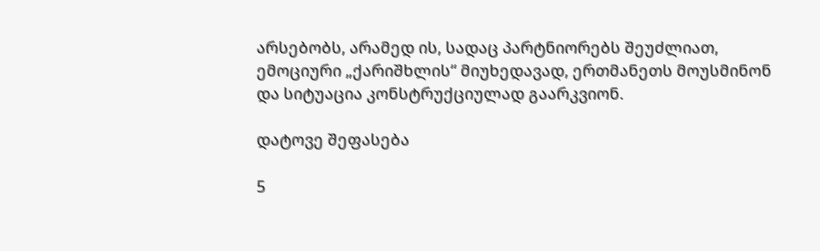არსებობს, არამედ ის, სადაც პარტნიორებს შეუძლიათ, ემოციური „ქარიშხლის“ მიუხედავად, ერთმანეთს მოუსმინონ და სიტუაცია კონსტრუქციულად გაარკვიონ.

დატოვე შეფასება

5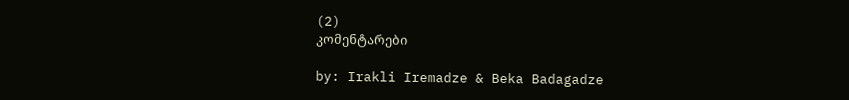(2)
კომენტარები

by: Irakli Iremadze & Beka Badagadze